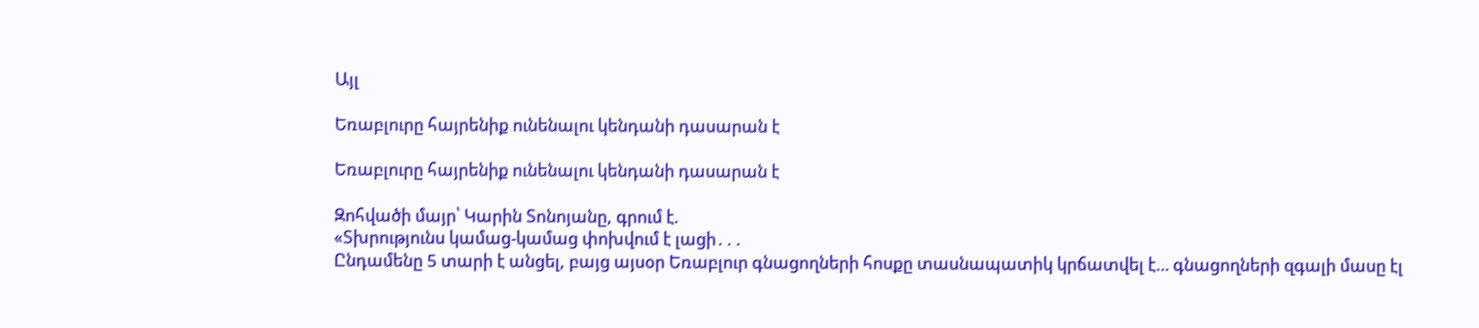Այլ

Եռաբլուրը հայրենիք ունենալու կենդանի դասարան է

Եռաբլուրը հայրենիք ունենալու կենդանի դասարան է

Զոհվածի մայր՝ Կարին Տոնոյանը, գրում է.
«Տխրությունս կամաց-կամաց փոխվում է լացի․․․
Ընդամենը 5 տարի է անցել, բայց այսօր Եռաբլուր գնացողների հոսքը տասնապատիկ կրճատվել է… գնացողների զգալի մասը էլ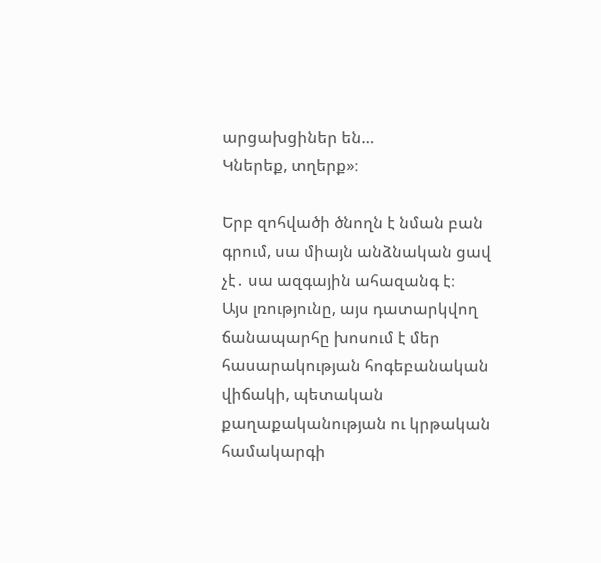արցախցիներ են…
Կներեք, տղերք»։

Երբ զոհվածի ծնողն է նման բան գրում, սա միայն անձնական ցավ չէ․ սա ազգային ահազանգ է։
Այս լռությունը, այս դատարկվող ճանապարհը խոսում է մեր հասարակության հոգեբանական վիճակի, պետական քաղաքականության ու կրթական համակարգի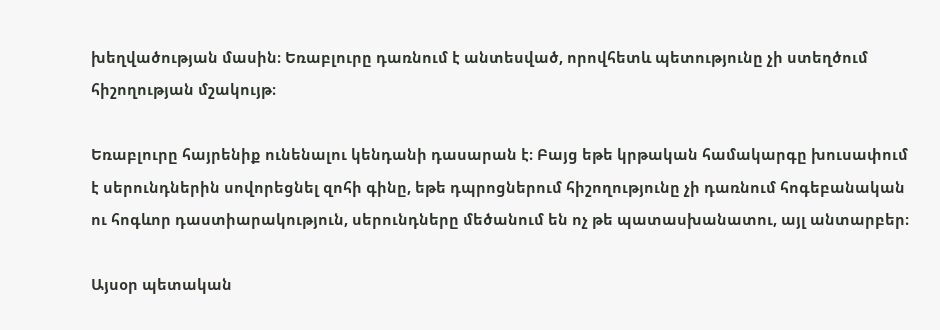խեղվածության մասին։ Եռաբլուրը դառնում է անտեսված, որովհետև պետությունը չի ստեղծում հիշողության մշակույթ։

Եռաբլուրը հայրենիք ունենալու կենդանի դասարան է։ Բայց եթե կրթական համակարգը խուսափում է սերունդներին սովորեցնել զոհի գինը, եթե դպրոցներում հիշողությունը չի դառնում հոգեբանական ու հոգևոր դաստիարակություն, սերունդները մեծանում են ոչ թե պատասխանատու, այլ անտարբեր։

Այսօր պետական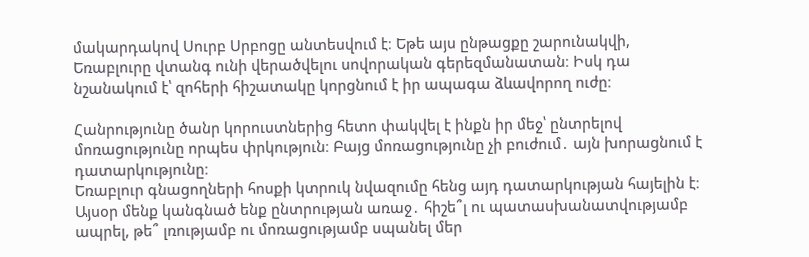մակարդակով Սուրբ Սրբոցը անտեսվում է։ Եթե այս ընթացքը շարունակվի, Եռաբլուրը վտանգ ունի վերածվելու սովորական գերեզմանատան։ Իսկ դա նշանակում է՝ զոհերի հիշատակը կորցնում է իր ապագա ձևավորող ուժը։

Հանրությունը ծանր կորուստներից հետո փակվել է ինքն իր մեջ՝ ընտրելով մոռացությունը որպես փրկություն։ Բայց մոռացությունը չի բուժում․ այն խորացնում է դատարկությունը։
Եռաբլուր գնացողների հոսքի կտրուկ նվազումը հենց այդ դատարկության հայելին է։
Այսօր մենք կանգնած ենք ընտրության առաջ․ հիշե՞լ ու պատասխանատվությամբ ապրել, թե՞ լռությամբ ու մոռացությամբ սպանել մեր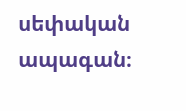սեփական ապագան։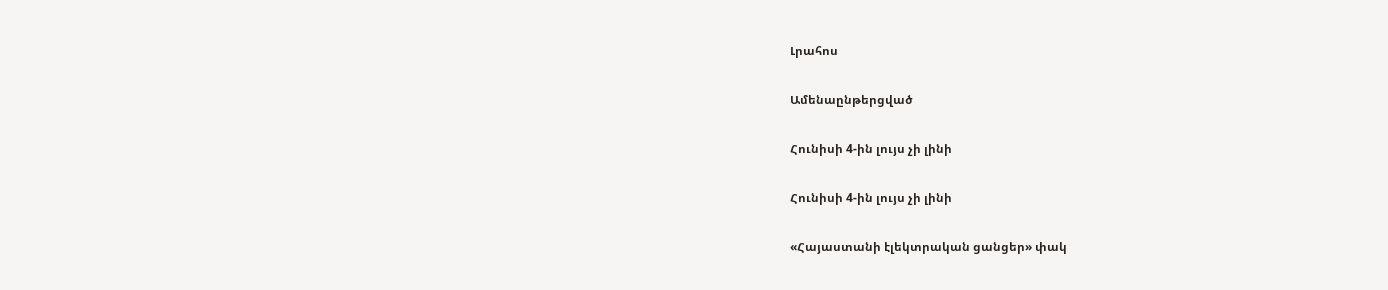Լրահոս

Ամենաընթերցված

Հունիսի 4-ին լույս չի լինի

Հունիսի 4-ին լույս չի լինի

«Հայաստանի էլեկտրական ցանցեր» փակ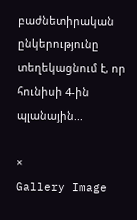բաժնետիրական ընկերությունը տեղեկացնում է, որ հունիսի 4-ին պլանային...

×
Gallery Image